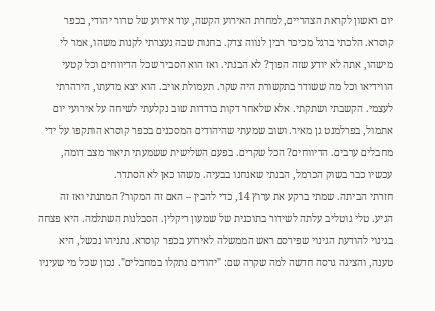יום ראשון לקראת הצהריים, למחרת האירוע הקשה, עוד אירוע של טרור יהודי, בכפר קוסרא. הלכתי ברגל מכיכר רבין לנווה צדק. בחנות שבה נעצרתי לקנות משהו, אמר לי מישהו, אתה לא יודע שזה הפוך? לא הבנתי. ואז הוא הסביר שכל הדיווחים וכל קטעי הווידיאו וכל מה ששודר בתקשורת היה שקר. תעמולת אויב. הוא יצא מדעתו, הירהרתי לעצמי. הקשבתי ושתקתי. אלא שלאחר דקות בודדות שוב נקלעתי לשיחה על אירועי יום אתמול, בפרלמנט גן מאיר. ושוב שמעתי שהיהודים המסכנים בכפר קוסרא הותקפו על ידי מחבלים ערבים. הדיווחים? הכל שקרים. בפעם השלישית ששמעתי תיאור מצב דומה, עכשיו כבר בשוק הכרמל, הבנתי שאנחנו בבעיה. משהו כאן לא הסתדר.
חזרתי הביתה. שמתי ברקע את ערוץ 14, כדי להבין – האם זה המקור? המתנתי ואז זה הגיע. טלי גוטליב עלתה לשידור בתוכנית של שמעון ריקלין. הסבלנות השתלמה. היא פצחה בגינוי להודעת הגינוי שפירסם ראש הממשלה לאירוע בכפר קוסרא. נתניהו נכשל, היא טענה, והציגה גרסה חדשה למה שקרה שם: "יהודים נתקלו במחבלים". נכון שכל מי שעיניו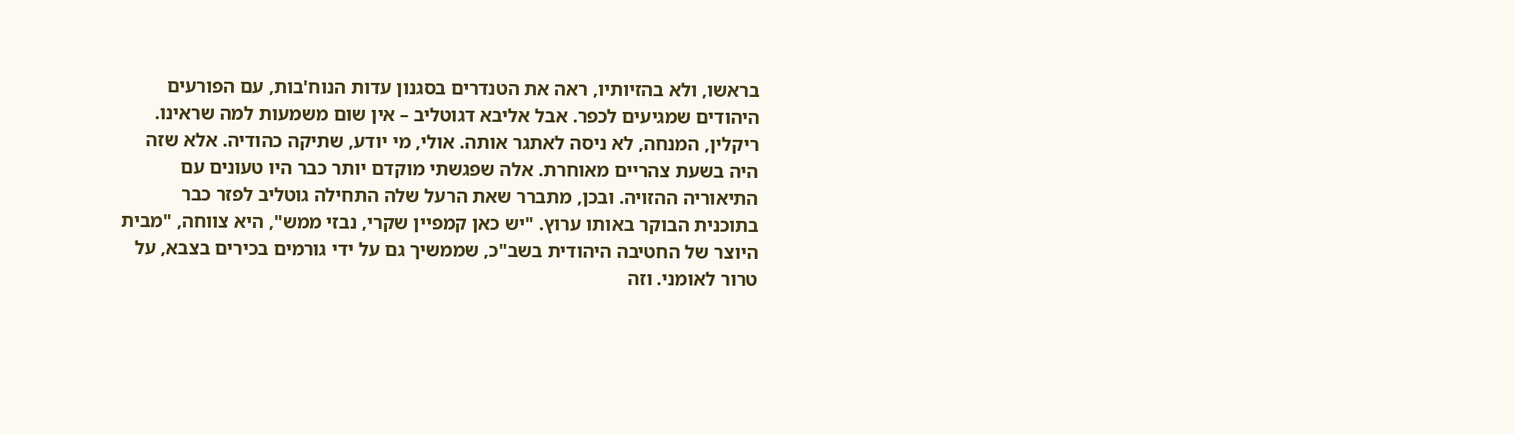בראשו, ולא בהזיותיו, ראה את הטנדרים בסגנון עדות הנוח'בות, עם הפורעים היהודים שמגיעים לכפר. אבל אליבא דגוטליב – אין שום משמעות למה שראינו.
ריקלין, המנחה, לא ניסה לאתגר אותה. אולי, מי יודע, שתיקה כהודיה. אלא שזה היה בשעת צהריים מאוחרת. אלה שפגשתי מוקדם יותר כבר היו טעונים עם התיאוריה ההזויה. ובכן, מתברר שאת הרעל שלה התחילה גוטליב לפזר כבר בתוכנית הבוקר באותו ערוץ. "יש כאן קמפיין שקרי, נבזי ממש", היא צווחה, "מבית היוצר של החטיבה היהודית בשב"כ, שממשיך גם על ידי גורמים בכירים בצבא, על טרור לאומני. וזה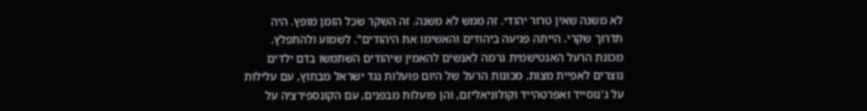לא משנה שאין טרור יהודי. זה ממש לא משנה. זה השקר שכל הזמן מופץ. היה תדרוך שקרי. הייתה פגיעה ביהודים והאשימו את היהודים". לשמוע ולהתפלץ.
מכונת הרעל האנטישמית גרמה לאנשים להאמין שיהודים השתמשו בדם ילדים נוצרים לאפיית מצות. מכונות הרעל של היום פועלות נגד ישראל מבחוץ, עם עלילות על ג'נוסייד ואפרטהייד וקולוניאליזם, והן פועלות מבפנים, עם הקונספירציה על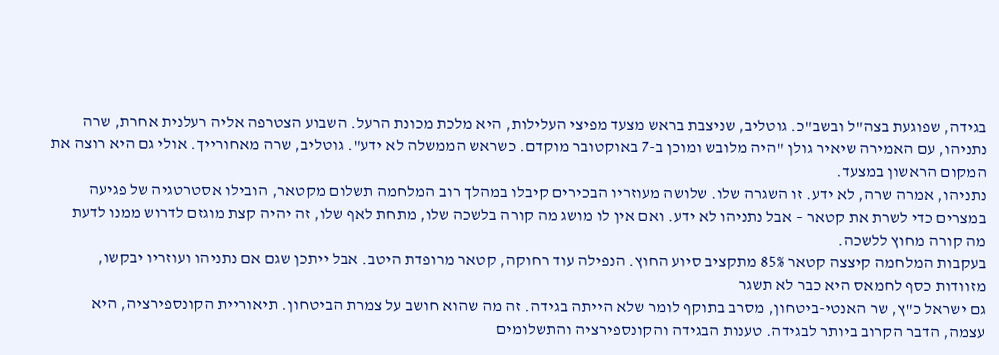בגידה, שפוגעת בצה"ל ובשב"כ. גוטליב, שניצבת בראש מצעד מפיצי העלילות, היא מלכת מכונת הרעל. השבוע הצטרפה אליה רעלנית אחרת, שרה נתניהו, עם האמירה שיאיר גולן "היה מלובש ומוכן ב-7 באוקטובר מוקדם. כשראש הממשלה לא ידע". גוטליב, שרה מאחורייך. אולי גם היא רוצה את המקום הראשון במצעד.
נתניהו, אמרה שרה, לא ידע. זו השגרה שלו. שלושה מעוזריו הבכירים קיבלו במהלך רוב המלחמה תשלום מקטאר, הובילו אסטרטגיה של פגיעה במצרים כדי לשרת את קטאר – אבל נתניהו לא ידע. ואם אין לו מושג מה קורה בלשכה שלו, מתחת לאף שלו, זה יהיה קצת מוגזם לדרוש ממנו לדעת מה קורה מחוץ ללשכה.
בעקבות המלחמה קיצצה קטאר 85% מתקציב סיוע החוץ. הנפילה עוד רחוקה, קטאר מרופדת היטב. אבל ייתכן שגם אם נתניהו ועוזריו יבקשו, מזוודות כסף לחמאס היא כבר לא תשגר
גם ישראל כ"ץ, שר האנטי-ביטחון, מסרב בתוקף לומר שלא הייתה בגידה. זה מה שהוא חושב על צמרת הביטחון. תיאוריית הקונספירציה, היא עצמה, הדבר הקרוב ביותר לבגידה. טענות הבגידה והקונספירציה והתשלומים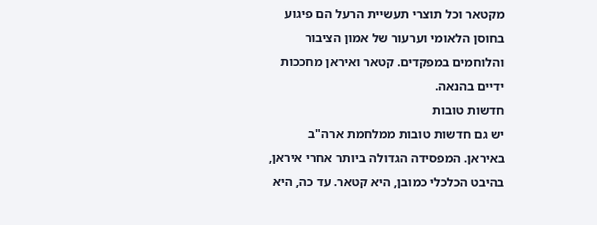מקטאר וכל תוצרי תעשיית הרעל הם פיגוע בחוסן הלאומי וערעור של אמון הציבור והלוחמים במפקדים. קטאר ואיראן מחככות ידיים בהנאה.
חדשות טובות
יש גם חדשות טובות ממלחמת ארה"ב באיראן. המפסידה הגדולה ביותר אחרי איראן, בהיבט הכלכלי כמובן, היא קטאר. עד כה, היא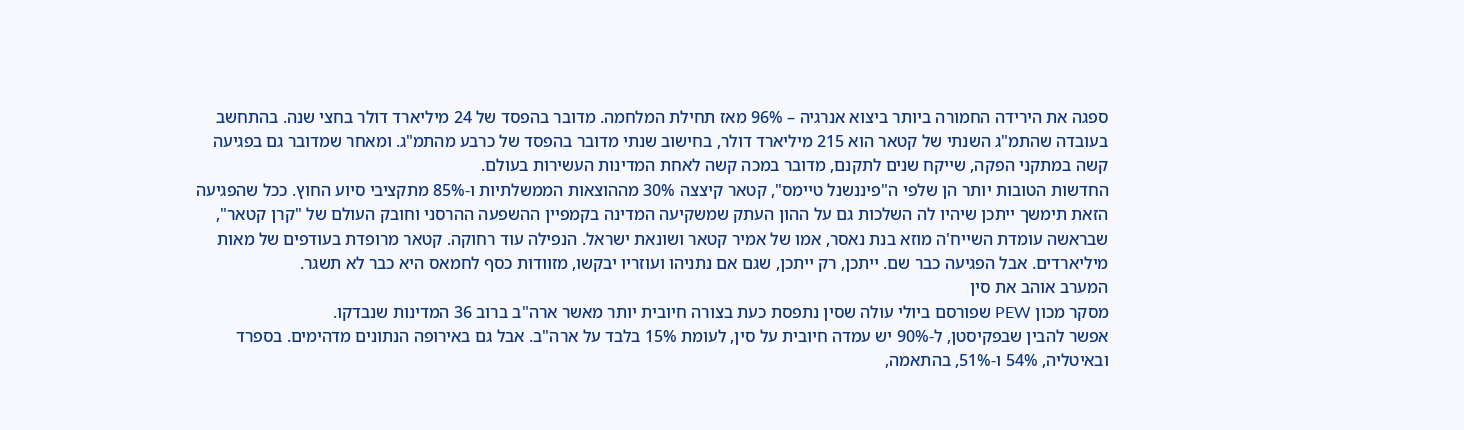ספגה את הירידה החמורה ביותר ביצוא אנרגיה – 96% מאז תחילת המלחמה. מדובר בהפסד של 24 מיליארד דולר בחצי שנה. בהתחשב בעובדה שהתמ"ג השנתי של קטאר הוא 215 מיליארד דולר, בחישוב שנתי מדובר בהפסד של כרבע מהתמ"ג. ומאחר שמדובר גם בפגיעה קשה במתקני הפקה, שייקח שנים לתקנם, מדובר במכה קשה לאחת המדינות העשירות בעולם.
החדשות הטובות יותר הן שלפי ה"פיננשנל טיימס", קטאר קיצצה 30% מההוצאות הממשלתיות ו-85% מתקציבי סיוע החוץ. ככל שהפגיעה הזאת תימשך ייתכן שיהיו לה השלכות גם על ההון העתק שמשקיעה המדינה בקמפיין ההשפעה ההרסני וחובק העולם של "קרן קטאר", שבראשה עומדת השייח'ה מוזא בנת נאסר, אמו של אמיר קטאר ושונאת ישראל. הנפילה עוד רחוקה. קטאר מרופדת בעודפים של מאות מיליארדים. אבל הפגיעה כבר שם. ייתכן, רק ייתכן, שגם אם נתניהו ועוזריו יבקשו, מזוודות כסף לחמאס היא כבר לא תשגר.
המערב אוהב את סין
מסקר מכון PEW שפורסם ביולי עולה שסין נתפסת כעת בצורה חיובית יותר מאשר ארה"ב ברוב 36 המדינות שנבדקו.
אפשר להבין שבפקיסטן, ל-90% יש עמדה חיובית על סין, לעומת 15% בלבד על ארה"ב. אבל גם באירופה הנתונים מדהימים. בספרד ובאיטליה, 54% ו-51%, בהתאמה,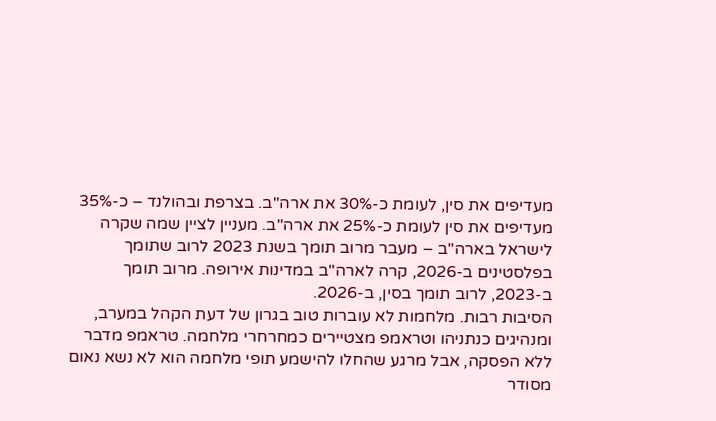מעדיפים את סין, לעומת כ-30% את ארה"ב. בצרפת ובהולנד – כ-35% מעדיפים את סין לעומת כ-25% את ארה"ב. מעניין לציין שמה שקרה לישראל בארה"ב – מעבר מרוב תומך בשנת 2023 לרוב שתומך בפלסטינים ב-2026, קרה לארה"ב במדינות אירופה. מרוב תומך ב-2023, לרוב תומך בסין, ב-2026.
הסיבות רבות. מלחמות לא עוברות טוב בגרון של דעת הקהל במערב, ומנהיגים כנתניהו וטראמפ מצטיירים כמחרחרי מלחמה. טראמפ מדבר ללא הפסקה, אבל מרגע שהחלו להישמע תופי מלחמה הוא לא נשא נאום מסודר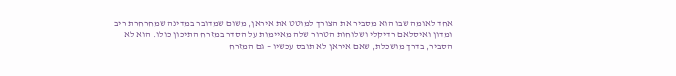אחד לאומה שבו הוא מסביר את הצורך למוטט את איראן, משום שמדובר במדינה שמחרחרת ריב ומדון ואיסלאם רדיקלי ושלוחות הטרור שלה מאיימות על הסדר במזרח התיכון כולו. הוא לא הסביר, בדרך מושכלת, שאם איראן לא תובס עכשיו – גם המזרח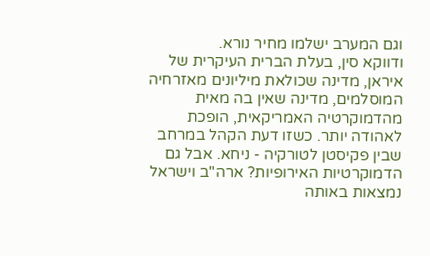וגם המערב ישלמו מחיר נורא.
ודווקא סין, בעלת הברית העיקרית של איראן, מדינה שכולאת מיליונים מאזרחיה המוסלמים, מדינה שאין בה מאית מהדמוקרטיה האמריקאית, הופכת לאהודה יותר. כשזו דעת הקהל במרחב שבין פקיסטן לטורקיה - ניחא. אבל גם הדמוקרטיות האירופיות? ארה"ב וישראל נמצאות באותה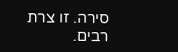סירה. זו צרת רבים.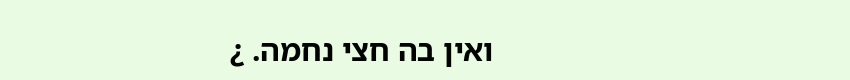ואין בה חצי נחמה. ¿